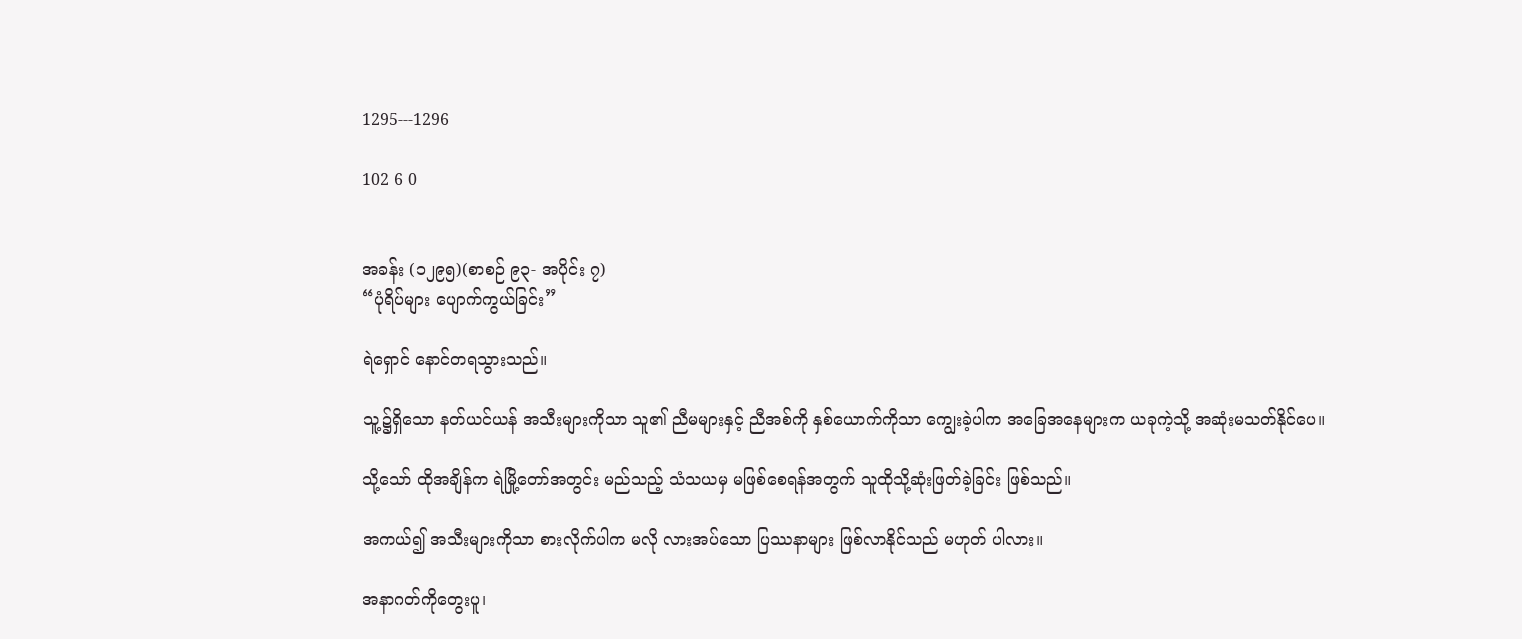1295---1296

102 6 0


အခန်း (၁၂၉၅)(စာစဉ် ၉၃- အပိုင်း ၇)
“ပုံရိပ်များ ပျောက်ကွယ်ခြင်း”

ရဲရှောင် နောင်တရသွားသည်။

သူ့၌ရှိသော နတ်ယင်ယန် အသီးများကိုသာ သူ၏ ညီမများနှင့် ညီအစ်ကို နှစ်ယောက်ကိုသာ ကျွေးခဲ့ပါက အခြေအနေများက ယခုကဲ့သို့ အဆုံးမသတ်နိုင်ပေ။

သို့သော် ထိုအချိန်က ရဲမြို့တော်အတွင်း မည်သည့် သံသယမှ မဖြစ်စေရန်အတွက် သူထိုသို့ဆုံးဖြတ်ခဲ့ခြင်း ဖြစ်သည်။

အကယ်၍ အသီးများကိုသာ စားလိုက်ပါက မလို လားအပ်သော ပြဿနာများ ဖြစ်လာနိုင်သည် မဟုတ် ပါလား။

အနာဂတ်ကိုတွေးပူ၊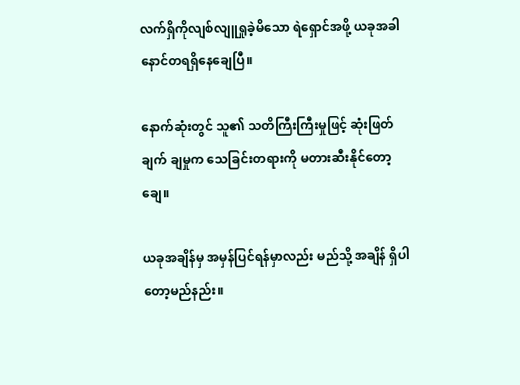လက်ရှိကိုလျစ်လျူရှုခဲ့မိသော ရဲရှောင်အဖို့ ယခုအခါ နောင်တရရှိနေချေပြီ။

နောက်ဆုံးတွင် သူ၏ သတိကြီးကြီးမှုဖြင့် ဆုံးဖြတ် ချက် ချမှုက သေခြင်းတရားကို မတားဆီးနိုင်တော့ချေ။

ယခုအချိန်မှ အမှန်ပြင်ရန်မှာလည်း မည်သို့ အချိန် ရှိပါတော့မည်နည်း။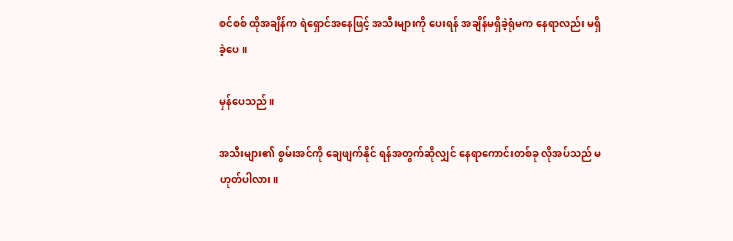စင်စစ် ထိုအချိန်က ရဲရှောင်အနေဖြင့် အသီးများကို ပေးရန် အချိန်မရှိခဲ့ရုံမက နေရာလည်း မရှိခဲ့ပေ။

မှန်ပေသည်။

အသီးများ၏ စွမ်းအင်ကို ချေဖျက်နိုင် ရန်အတွက်ဆိုလျှင် နေရာကောင်းတစ်ခု လိုအပ်သည် မဟုတ်ပါလား။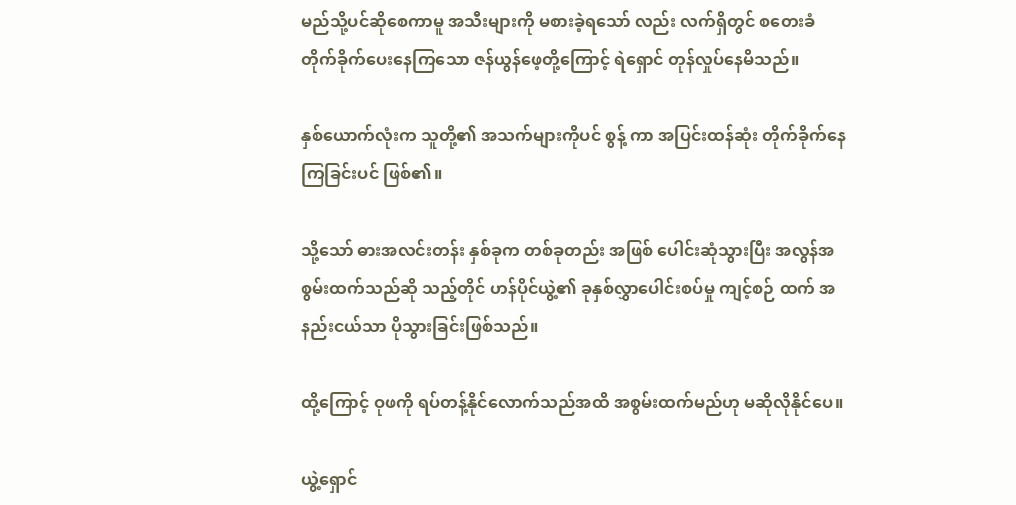မည်သို့ပင်ဆိုစေကာမူ အသီးများကို မစားခဲ့ရသော် လည်း လက်ရှိတွင် စတေးခံ တိုက်ခိုက်ပေးနေကြသော ဇန်ယွန်ဖေ့တို့ကြောင့် ရဲရှောင် တုန်လှုပ်နေမိသည်။

နှစ်ယောက်လုံးက သူတို့၏ အသက်များကိုပင် စွန့် ကာ အပြင်းထန်ဆုံး တိုက်ခိုက်နေကြခြင်းပင် ဖြစ်၏။

သို့သော် ဓားအလင်းတန်း နှစ်ခုက တစ်ခုတည်း အဖြစ် ပေါင်းဆုံသွားပြီး အလွန်အစွမ်းထက်သည်ဆို သည့်တိုင် ဟန်ပိုင်ယွဲ့၏ ခုနှစ်လွှာပေါင်းစပ်မှု ကျင့်စဉ် ထက် အနည်းငယ်သာ ပိုသွားခြင်းဖြစ်သည်။

ထို့ကြောင့် ဝုဖကို ရပ်တန့်နိုင်လောက်သည်အထိ အစွမ်းထက်မည်ဟု မဆိုလိုနိုင်ပေ။

ယွဲ့ရှောင်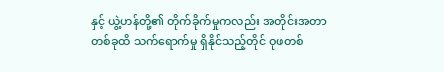နှင့် ယွဲ့ဟန်တို့၏ တိုက်ခိုက်မှုကလည်း အတိုင်းအတာ တစ်ခုထိ သက်ရောက်မှု ရှိနိုင်သည့်တိုင် ဝုဖတစ်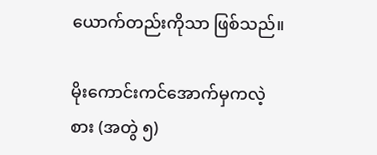ယောက်တည်းကိုသာ ဖြစ်သည်။

မိုးကောင်းကင်အောက်မှကလဲ့စား (အတွဲ ၅)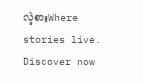လဲ့စားWhere stories live. Discover now